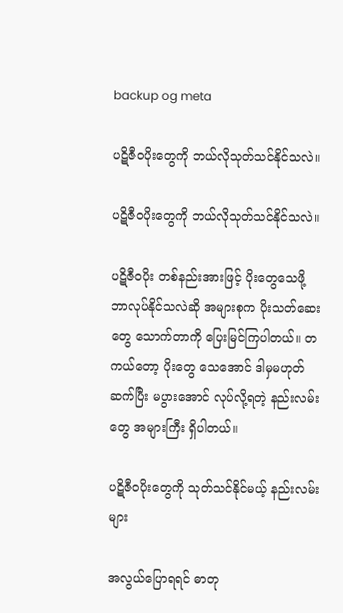backup og meta

ပဋိဇီဝပိုးတွေကို ဘယ်လိုသုတ်သင်နိုင်သလဲ။

ပဋိဇီဝပိုးတွေကို ဘယ်လိုသုတ်သင်နိုင်သလဲ။

ပဋိဇီဝပိုး တစ်နည်းအားဖြင့် ပိုးတွေသေဖို့ ဘာလုပ်နိုင်သလဲဆို အများစုက ပိုးသတ်ဆေးတွေ သောက်တာကို ပြေးမြင်ကြပါတယ်။ တကယ်တော့ ပိုးတွေ သေအောင် ဒါမှမဟုတ် ဆက်ပြီး မပွားအောင် လုပ်လို့ရတဲ့ နည်းလမ်းတွေ အများကြီး ရှိပါတယ်။

ပဋိဇီဝပိုးတွေကို သုတ်သင်နိုင်မယ့် နည်းလမ်းများ

အလွယ်ပြောရရင် ဓာတု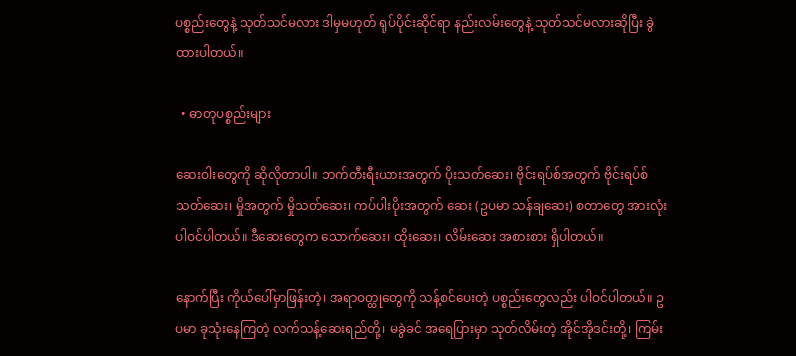ပစ္စည်းတွေနဲ့ သုတ်သင်မလား ဒါမှမဟုတ် ရုပ်ပိုင်းဆိုင်ရာ နည်းလမ်းတွေနဲ့ သုတ်သင်မလားဆိုပြီး ခွဲထားပါတယ်။

  • ဓာတုပစ္စည်းများ

ဆေးဝါးတွေကို ဆိုလိုတာပါ။ ဘက်တီးရီးယားအတွက် ပိုးသတ်ဆေး၊ ဗိုင်းရပ်စ်အတွက် ဗိုင်းရပ်စ်သတ်ဆေး၊ မှိုအတွက် မှိုသတ်ဆေး၊ ကပ်ပါးပိုးအတွက် ဆေး (ဥပမာ သန်ချဆေး) စတာတွေ အားလုံးပါဝင်ပါတယ်။ ဒီဆေးတွေက သောက်ဆေး၊ ထိုးဆေး၊ လိမ်းဆေး အစားစား ရှိပါတယ်။

နောက်ပြီး ကိုယ်ပေါ်မှာဖြန်းတဲ့၊ အရာဝတ္ထုတွေကို သန့်စင်ပေးတဲ့ ပစ္စည်းတွေလည်း ပါဝင်ပါတယ်။ ဥပမာ ခုသုံးနေကြတဲ့ လက်သန့်ဆေးရည်တို့၊ မခွဲခင် အရေပြားမှာ သုတ်လိမ်းတဲ့ အိုင်အိုဒင်းတို့၊ ကြမ်း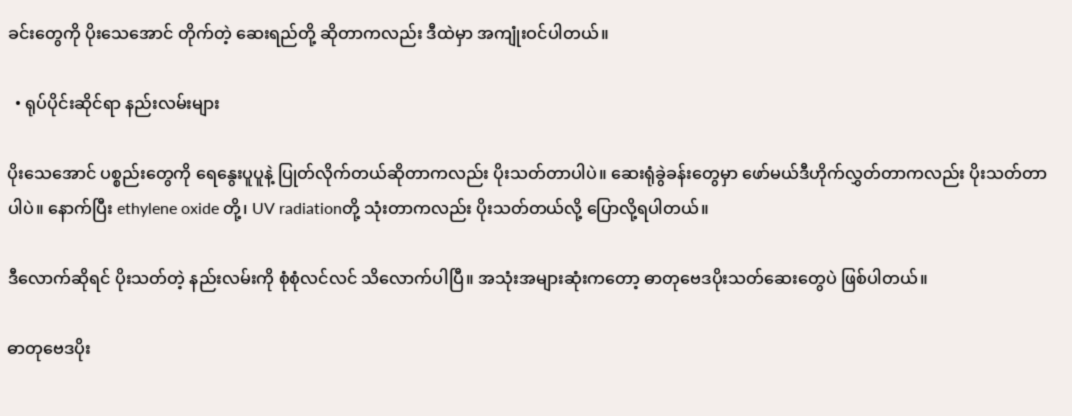ခင်းတွေကို ပိုးသေအောင် တိုက်တဲ့ ဆေးရည်တို့ ဆိုတာကလည်း ဒီထဲမှာ အကျုံးဝင်ပါတယ်။

  • ရုပ်ပိုင်းဆိုင်ရာ နည်းလမ်းများ

ပိုးသေအောင် ပစ္စည်းတွေကို ရေနွေးပူပူနဲ့ ပြုတ်လိုက်တယ်ဆိုတာကလည်း ပိုးသတ်တာပါပဲ။ ဆေးရုံခွဲခန်းတွေမှာ ဖော်မယ်ဒီဟိုက်လွှတ်တာကလည်း ပိုးသတ်တာပါပဲ။ နောက်ပြီး ethylene oxide တို့၊ UV radiationတို့ သုံးတာကလည်း ပိုးသတ်တယ်လို့ ပြောလို့ရပါတယ်။

ဒီလောက်ဆိုရင် ပိုးသတ်တဲ့ နည်းလမ်းကို စုံစုံလင်လင် သိလောက်ပါပြီ။ အသုံးအများဆုံးကတော့ ဓာတုဗေဒပိုးသတ်ဆေးတွေပဲ ဖြစ်ပါတယ်။

ဓာတုဗေဒပိုး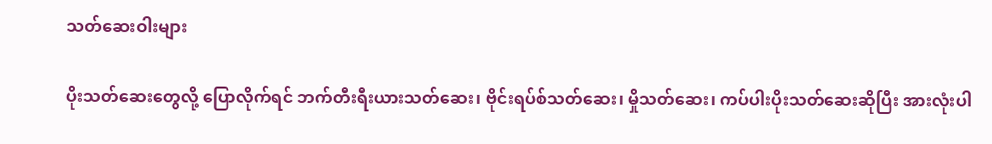သတ်ဆေးဝါးများ

ပိုးသတ်ဆေးတွေလို့ ပြောလိုက်ရင် ဘက်တီးရီးယားသတ်ဆေး၊ ဗိုင်းရပ်စ်သတ်ဆေး၊ မှိုသတ်ဆေး၊ ကပ်ပါးပိုးသတ်ဆေးဆိုပြီး အားလုံးပါ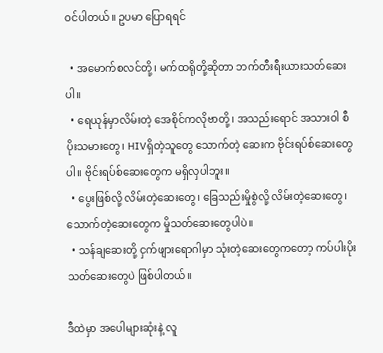ဝင်ပါတယ်။ ဥပမာ ပြောရရင်

  • အမောက်စလင်တို့၊ မက်ထရိုတို့ဆိုတာ ဘက်တီးရီးယားသတ်ဆေးပါ။
  • ရေယုန်မှာလိမ်းတဲ့ အေစိုင်ကလိုဗာတို့၊ အသည်းရောင် အသားဝါ စီပိုးသမားတွေ၊ HIVရှိတဲ့သူတွေ သောက်တဲ့ ဆေးက ဗိုင်းရပ်စ်ဆေးတွေပါ။ ဗိုင်းရပ်စ်ဆေးတွေက မရှိလှပါဘူး။
  • ပွေးဖြစ်လို့ လိမ်းတဲ့ဆေးတွေ၊ ခြေသည်းမှိုစွဲလို့ လိမ်းတဲ့ဆေးတွေ၊ သောက်တဲ့ဆေးတွေက မှိုသတ်ဆေးတွေပါပဲ။
  • သန်ချဆေးတို့ ငှက်ဖျားရောဂါမှာ သုံးတဲ့ဆေးတွေကတော့ ကပ်ပါးပိုးသတ်ဆေးတွေပဲ ဖြစ်ပါတယ်။

ဒီထဲမှာ အပေါများဆုံးနဲ့ လူ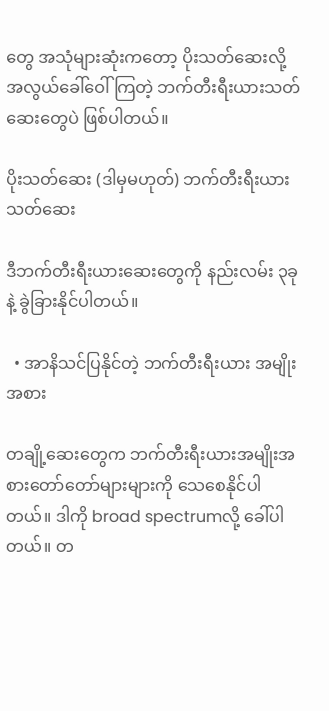တွေ အသုံများဆုံးကတော့ ပိုးသတ်ဆေးလို့ အလွယ်ခေါ်ဝေါ်ကြတဲ့ ဘက်တီးရီးယားသတ်ဆေးတွေပဲ ဖြစ်ပါတယ်။

ပိုးသတ်ဆေး (ဒါမှမဟုတ်) ဘက်တီးရီးယားသတ်ဆေး

ဒီဘက်တီးရီးယားဆေးတွေကို နည်းလမ်း ၃ခုနဲ့ ခွဲခြားနိုင်ပါတယ်။

  • အာနိသင်ပြနိုင်တဲ့ ဘက်တီးရီးယား အမျိုးအစား

တချို့ဆေးတွေက ဘက်တီးရီးယားအမျိုးအစားတော်တော်များများကို သေစေနိုင်ပါတယ်။ ဒါကို broad spectrumလို့ ခေါ်ပါတယ်။ တ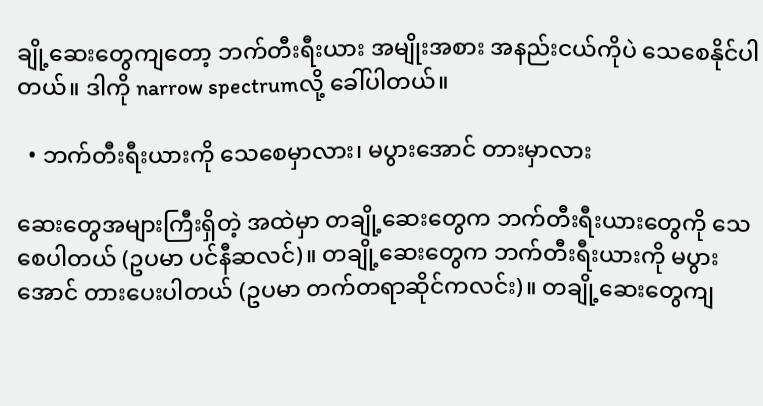ချို့ဆေးတွေကျတော့ ဘက်တီးရီးယား အမျိုးအစား အနည်းငယ်ကိုပဲ သေစေနိုင်ပါတယ်။ ဒါကို narrow spectrumလို့ ခေါ်ပါတယ်။

  • ဘက်တီးရီးယားကို သေစေမှာလား၊ မပွားအောင် တားမှာလား

ဆေးတွေအများကြီးရှိတဲ့ အထဲမှာ တချို့ဆေးတွေက ဘက်တီးရီးယားတွေကို သေစေပါတယ် (ဥပမာ ပင်နီဆလင်)။ တချို့ဆေးတွေက ဘက်တီးရီးယားကို မပွားအောင် တားပေးပါတယ် (ဥပမာ တက်တရာဆိုင်ကလင်း)။ တချို့ဆေးတွေကျ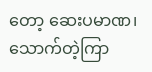တော့ ဆေးပမာဏ၊ သောက်တဲ့ကြာ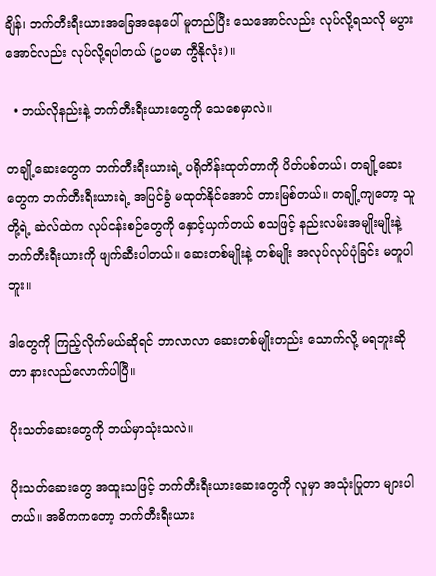ချိန်၊ ဘက်တီးရီးယားအခြေအနေပေါ် မူတည်ပြီး သေအောင်လည်း လုပ်လို့ရသလို မပွားအောင်လည်း လုပ်လို့ရပါတယ် (ဥပမာ ကွီနိုလုံး)။

  • ဘယ်လိုနည်းနဲ့ ဘက်တီးရီးယားတွေကို သေစေမှာလဲ။

တချို့ဆေးတွေက ဘက်တီးရီးယားရဲ့ ပရိုတိန်းထုတ်တာကို ပိတ်ပစ်တယ်၊ တချို့ဆေးတွေက ဘက်တီးရီးယားရဲ့ အပြင်ခွံ မထုတ်နိုင်အောင် တားမြစ်တယ်။ တချို့ကျတော့ သူတို့ရဲ့ ဆဲလ်ထဲက လုပ်ငန်းစဉ်တွေကို နှောင့်ယှက်တယ် စသဖြင့် နည်းလမ်းအမျိုးမျိုးနဲ့ ဘက်တီးရီးယားကို ဖျက်ဆီးပါတယ်။ ဆေးတစ်မျိုးနဲ့ တစ်မျိုး အလုပ်လုပ်ပုံခြင်း မတူပါဘူး။

ဒါတွေကို ကြည့်လိုက်မယ်ဆိုရင် ဘာလာလာ ဆေးတစ်မျိုးတည်း သောက်လို့ မရဘူးဆိုတာ နားလည်လောက်ပါပြီ။

ပိုးသတ်ဆေးတွေကို ဘယ်မှာသုံးသလဲ။

ပိုးသတ်ဆေးတွေ အထူးသဖြင့် ဘက်တီးရီးယားဆေးတွေကို လူမှာ အသုံးပြုတာ များပါတယ်။ အဓိကကတော့ ဘက်တီးရီးယား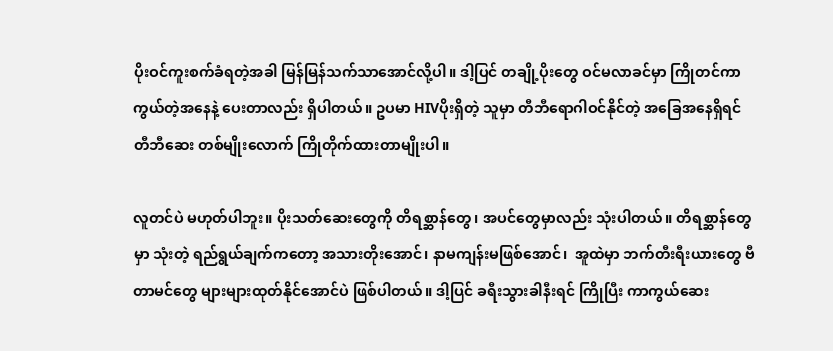ပိုးဝင်ကူးစက်ခံရတဲ့အခါ မြန်မြန်သက်သာအောင်လို့ပါ။ ဒါ့ပြင် တချို့ပိုးတွေ ဝင်မလာခင်မှာ ကြိုတင်ကာကွယ်တဲ့အနေနဲ့ ပေးတာလည်း ရှိပါတယ်။ ဥပမာ HIVပိုးရှိတဲ့ သူမှာ တီဘီရောဂါဝင်နိုင်တဲ့ အခြေအနေရှိရင် တီဘီဆေး တစ်မျိုးလောက် ကြိုတိုက်ထားတာမျိုးပါ။

လူတင်ပဲ မဟုတ်ပါဘူး။ ပိုးသတ်ဆေးတွေကို တိရစ္ဆာန်တွေ၊ အပင်တွေမှာလည်း သုံးပါတယ်။ တိရစ္ဆာန်တွေမှာ သုံးတဲ့ ရည်ရွယ်ချက်ကတော့ အသားတိုးအောင်၊ နာမကျန်းမဖြစ်အောင်၊  အူထဲမှာ ဘက်တီးရီးယားတွေ ဗီတာမင်တွေ များများထုတ်နိုင်အောင်ပဲ ဖြစ်ပါတယ်။ ဒါ့ပြင် ခရီးသွားခါနီးရင် ကြိုပြီး ကာကွယ်ဆေး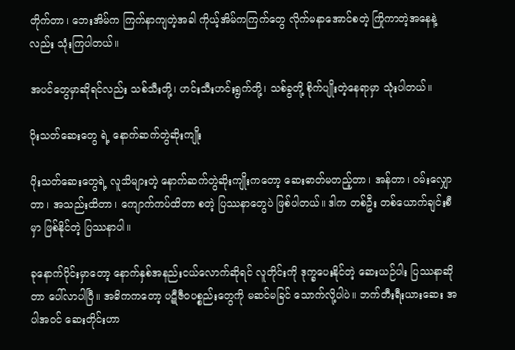တိုက်တာ၊ ဘေးအိမ်က ကြက်နာကျတဲ့အခါ ကိုယ့်အိမ်ကကြက်တွေ လိုက်မနာအောင်စတဲ့ ကြိုကာတဲ့အနေနဲ့လည်း သုံးကြပါတယ်။

အပင်တွေမှာဆိုရင်လည်း သစ်သီးတို့၊ ဟင်းသီးဟင်းရွက်တို့၊ သစ်ခွတို့ စိုက်ပျိုးတဲ့နေရာမှာ သုံးပါတယ်။

ပိုးသတ်ဆေးတွေ ရဲ့ နောက်ဆက်တွဲဆိုးကျိုး

ပိုးသတ်ဆေးတွေရဲ့ လူသိများတဲ့ နောက်ဆက်တွဲဆိုးကျိုးကတော့ ဆေးဓာတ်မတည့်တာ၊ အန်တာ၊ ဝမ်းလျှောတာ၊ အသည်းထိတာ၊ ကျောက်ကပ်ထိတာ စတဲ့ ပြဿနာတွေပဲ ဖြစ်ပါတယ်။ ဒါက တစ်ဦး တစ်ယောက်ချင်းစီမှာ ဖြစ်နိုင်တဲ့ ပြဿနာပါ။

ခုနောက်ပိုင်းမှာတော့ နောက်နှစ်အနည်းငယ်လောက်ဆိုရင် လူတိုင်းကို ဒုက္ခပေးနိုင်တဲ့ ဆေးယဉ်ပါး ပြဿနာဆိုတာ ပေါ်လာပါပြီ။ အဓိကကတော့ ပဋီဇီဝပစ္စည်းတွေကို မဆင်မခြင် သောက်လို့ပါပဲ။ ဘက်တီးရီးယားဆေး အပါအဝင် ဆေးတိုင်းဟာ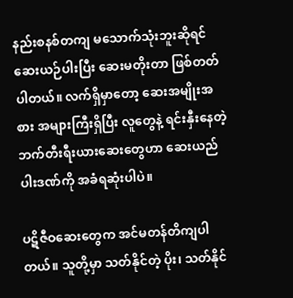နည်းစနစ်တကျ မသောက်သုံးဘူးဆိုရင် ဆေးယဉ်ပါးပြီး ဆေးမတိုးတာ ဖြစ်တတ်ပါတယ်။ လက်ရှိမှာတော့ ဆေးအမျိုးအစား အများကြီးရှိပြီး လူတွေနဲ့ ရင်းနှီးနေတဲ့ ဘက်တီးရီးယားဆေးတွေဟာ ဆေးယည်ပါးဒဏ်ကို အခံရဆုံးပါပဲ။

ပဋိဇီဝဆေးတွေက အင်မတန်တိကျပါတယ်။ သူတို့မှာ သတ်နိုင်တဲ့ ပိုး၊ သတ်နိုင်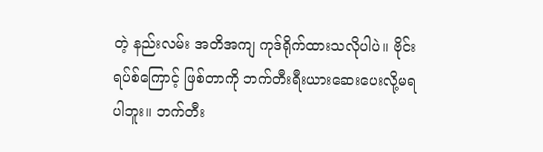တဲ့ နည်းလမ်း အတိအကျ ကုဒ်ရိုက်ထားသလိုပါပဲ။ ဗိုင်းရပ်စ်ကြောင့် ဖြစ်တာကို ဘက်တီးရီးယားဆေးပေးလို့မရပါဘူး။ ဘက်တီး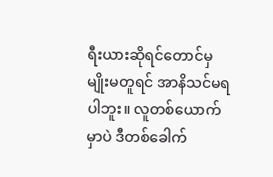ရီးယားဆိုရင်တောင်မှ မျိုးမတူရင် အာနိသင်မရပါဘူး။ လူတစ်ယောက်မှာပဲ ဒီတစ်ခေါက်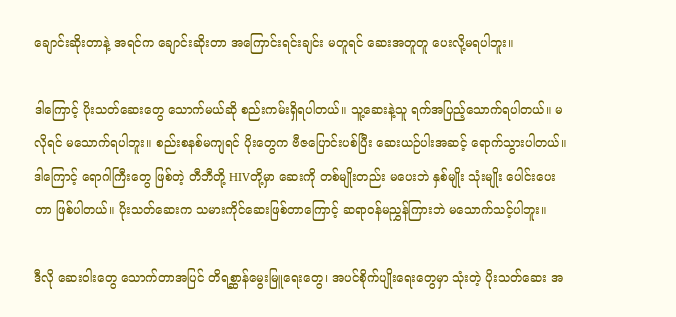ချောင်းဆိုးတာနဲ့ အရင်က ချောင်းဆိုးတာ အကြောင်းရင်းချင်း မတူရင် ဆေးအတူတူ ပေးလို့မရပါဘူး။

ဒါကြောင့် ပိုးသတ်ဆေးတွေ သောက်မယ်ဆို စည်းကမ်းရှိရပါတယ်။ သူ့ဆေးနဲ့သူ ရက်အပြည့်သောက်ရပါတယ်။ မလိုရင် မသောက်ရပါဘူး။ စည်းစနစ်မကျရင် ပိုးတွေက ဗီဇပြောင်းပစ်ပြီး ဆေးယဉ်ပါးအဆင့် ရောက်သွားပါတယ်။ ဒါကြောင့် ရောဂါကြီးတွေ ဖြစ်တဲ့ တီဘီတို့ HIVတို့မှာ ဆေးကို တစ်မျိုးတည်း မပေးဘဲ နှစ်မျိုး သုံးမျိုး ပေါင်းပေးတာ ဖြစ်ပါတယ်။ ပိုးသတ်ဆေးက သမားကိုင်ဆေးဖြစ်တာကြောင့် ဆရာဝန်မညွှန်ကြားဘဲ မသောက်သင့်ပါဘူး။

ဒီလို ဆေးဝါးတွေ သောက်တာအပြင် တိရစ္ဆာန်မွေးမြူရေးတွေ၊ အပင်စိုက်ပျိုးရေးတွေမှာ သုံးတဲ့ ပိုးသတ်ဆေး အ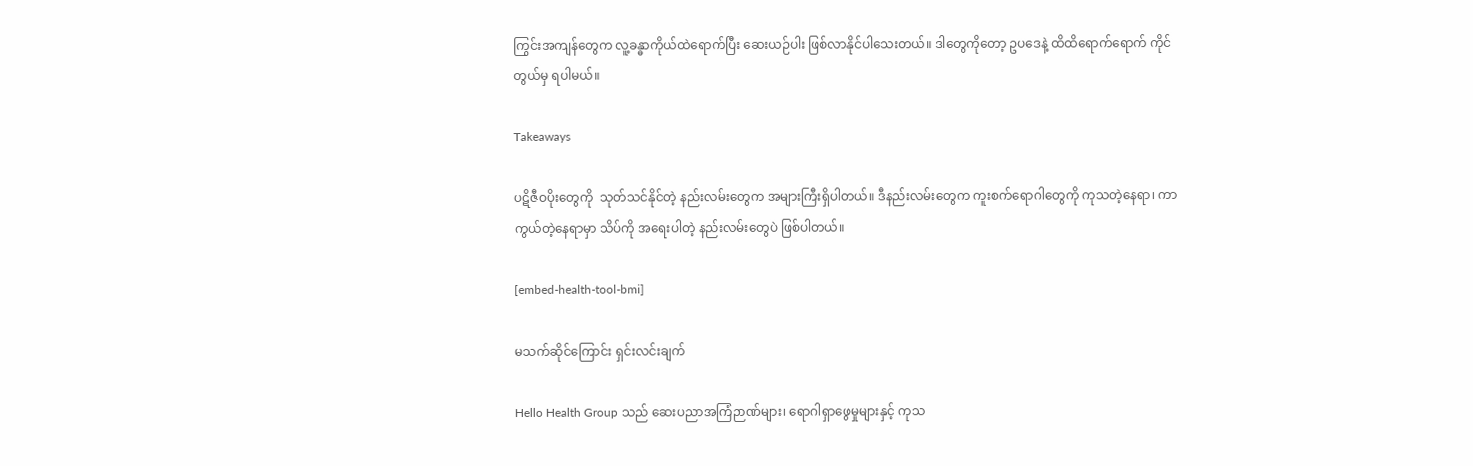ကြွင်းအကျန်တွေက လူ့ခန္ဓာကိုယ်ထဲရောက်ပြီး ဆေးယဉ်ပါး ဖြစ်လာနိုင်ပါသေးတယ်။ ဒါတွေကိုတော့ ဥပဒေနဲ့ ထိထိရောက်ရောက် ကိုင်တွယ်မှ ရပါမယ်။

Takeaways

ပဋိဇီဝပိုးတွေကို  သုတ်သင်နိုင်တဲ့ နည်းလမ်းတွေက အများကြီးရှိပါတယ်။ ဒီနည်းလမ်းတွေက ကူးစက်ရောဂါတွေကို ကုသတဲ့နေရာ၊ ကာကွယ်တဲ့နေရာမှာ သိပ်ကို အရေးပါတဲ့ နည်းလမ်းတွေပဲ ဖြစ်ပါတယ်။

[embed-health-tool-bmi]

မသက်ဆိုင်ကြောင်း ရှင်းလင်းချက်

Hello Health Group သည် ဆေးပညာအကြံဉာဏ်များ၊ ရောဂါရှာဖွေမှုများနှင့် ကုသ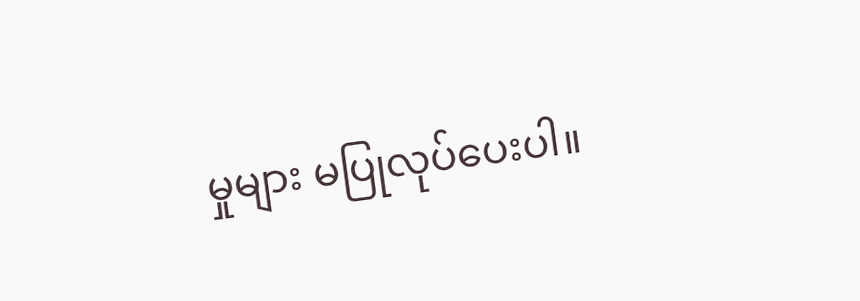မှုများ မပြုလုပ်ပေးပါ။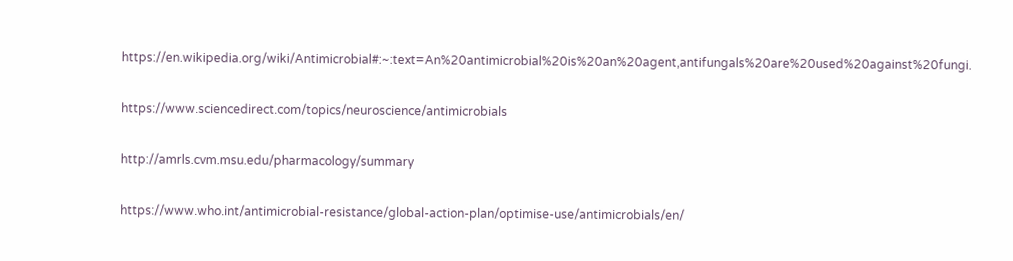https://en.wikipedia.org/wiki/Antimicrobial#:~:text=An%20antimicrobial%20is%20an%20agent,antifungals%20are%20used%20against%20fungi.

https://www.sciencedirect.com/topics/neuroscience/antimicrobials

http://amrls.cvm.msu.edu/pharmacology/summary

https://www.who.int/antimicrobial-resistance/global-action-plan/optimise-use/antimicrobials/en/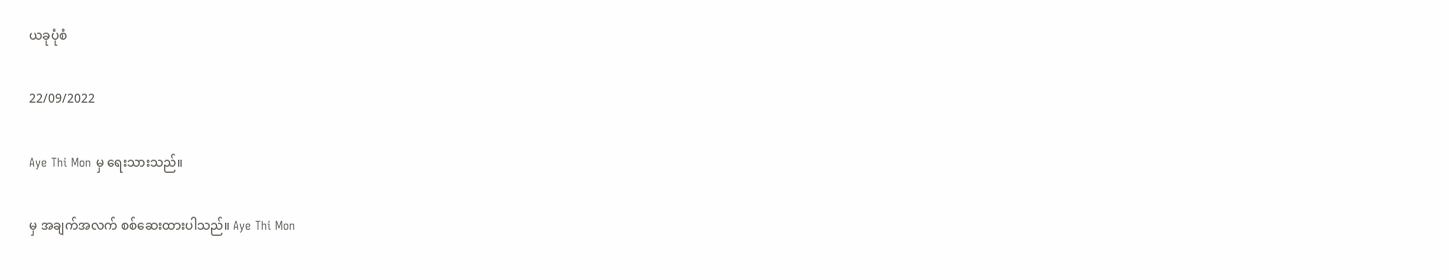ယခုပုံစံ

22/09/2022

Aye Thi Mon မှ ရေးသားသည်။

မှ အချက်အလက် စစ်ဆေးထားပါသည်။ Aye Thi Mon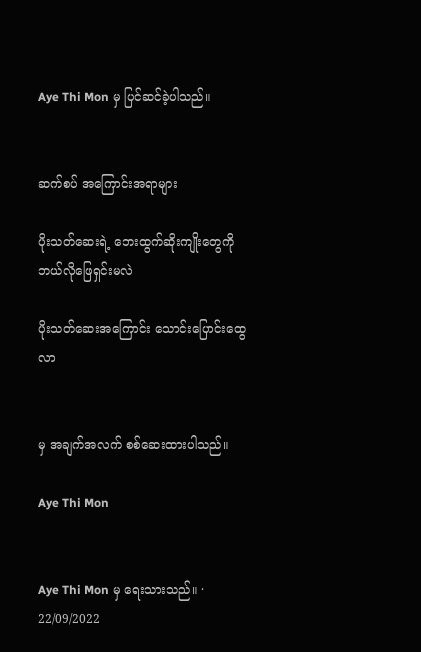Aye Thi Mon မှ ပြင်ဆင်ခဲ့ပါသည်။


ဆက်စပ် အကြောင်းအရာများ

ပိုးသတ်ဆေးရဲ့ ဘေးထွက်ဆိုးကျိုးတွေကို ဘယ်လိုဖြေရှင်းမလဲ

ပိုးသတ်ဆေးအကြောင်း သောင်းပြောင်းထွေလာ


မှ အချက်အလက် စစ်ဆေးထားပါသည်။

Aye Thi Mon


Aye Thi Mon မှ ရေးသားသည်။ · 22/09/2022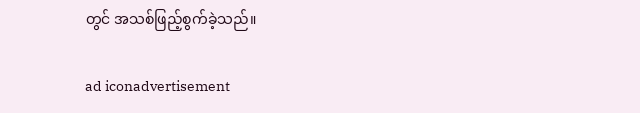တွင် အသစ်ဖြည့်စွက်ခဲ့သည်။

ad iconadvertisement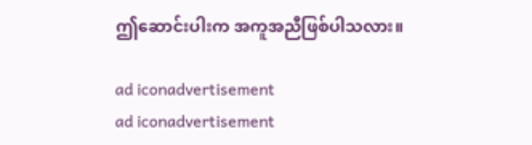ဤဆောင်းပါးက အကူအညီဖြစ်ပါသလား။

ad iconadvertisement
ad iconadvertisement